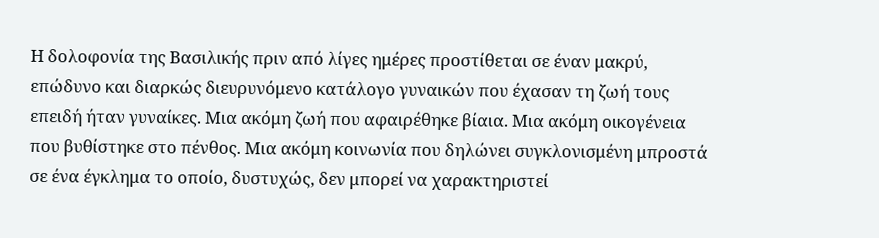Η δολοφονία της Βασιλικής πριν από λίγες ημέρες προστίθεται σε έναν μακρύ, επώδυνο και διαρκώς διευρυνόμενο κατάλογο γυναικών που έχασαν τη ζωή τους επειδή ήταν γυναίκες. Μια ακόμη ζωή που αφαιρέθηκε βίαια. Μια ακόμη οικογένεια που βυθίστηκε στο πένθος. Μια ακόμη κοινωνία που δηλώνει συγκλονισμένη μπροστά σε ένα έγκλημα το οποίο, δυστυχώς, δεν μπορεί να χαρακτηριστεί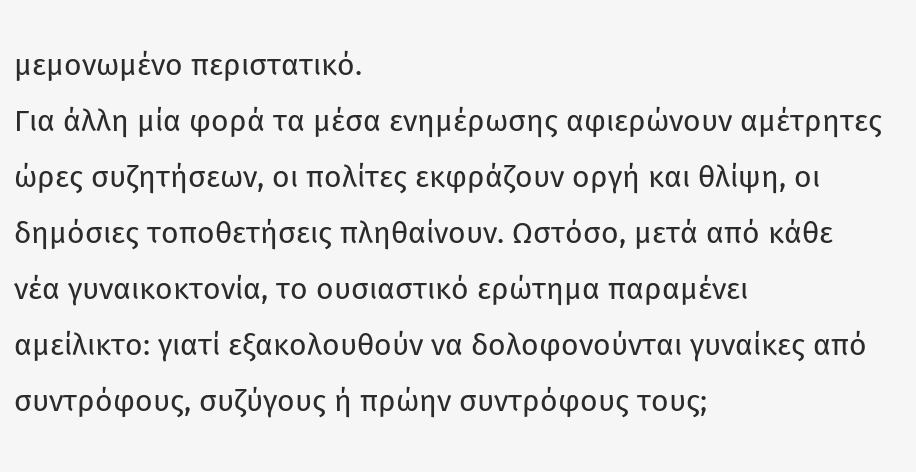μεμονωμένο περιστατικό.
Για άλλη μία φορά τα μέσα ενημέρωσης αφιερώνουν αμέτρητες ώρες συζητήσεων, οι πολίτες εκφράζουν οργή και θλίψη, οι δημόσιες τοποθετήσεις πληθαίνουν. Ωστόσο, μετά από κάθε νέα γυναικοκτονία, το ουσιαστικό ερώτημα παραμένει αμείλικτο: γιατί εξακολουθούν να δολοφονούνται γυναίκες από συντρόφους, συζύγους ή πρώην συντρόφους τους;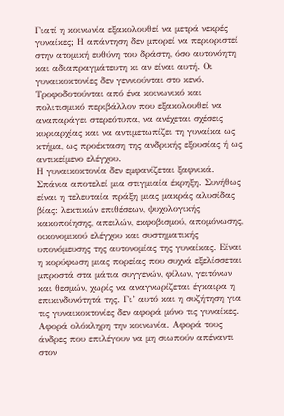Γιατί η κοινωνία εξακολουθεί να μετρά νεκρές γυναίκες; Η απάντηση δεν μπορεί να περιοριστεί στην ατομική ευθύνη του δράστη, όσο αυτονόητη και αδιαπραγμάτευτη κι αν είναι αυτή. Οι γυναικοκτονίες δεν γεννιούνται στο κενό. Τροφοδοτούνται από ένα κοινωνικό και πολιτισμικό περιβάλλον που εξακολουθεί να αναπαράγει στερεότυπα, να ανέχεται σχέσεις κυριαρχίας και να αντιμετωπίζει τη γυναίκα ως κτήμα, ως προέκταση της ανδρικής εξουσίας ή ως αντικείμενο ελέγχου.
Η γυναικοκτονία δεν εμφανίζεται ξαφνικά. Σπάνια αποτελεί μια στιγμιαία έκρηξη. Συνήθως είναι η τελευταία πράξη μιας μακράς αλυσίδας βίας: λεκτικών επιθέσεων, ψυχολογικής κακοποίησης, απειλών, εκφοβισμού, απομόνωσης, οικονομικού ελέγχου και συστηματικής υπονόμευσης της αυτονομίας της γυναίκας. Είναι η κορύφωση μιας πορείας που συχνά εξελίσσεται μπροστά στα μάτια συγγενών, φίλων, γειτόνων και θεσμών, χωρίς να αναγνωρίζεται έγκαιρα η επικινδυνότητά της. Γι’ αυτό και η συζήτηση για τις γυναικοκτονίες δεν αφορά μόνο τις γυναίκες. Αφορά ολόκληρη την κοινωνία. Αφορά τους άνδρες που επιλέγουν να μη σιωπούν απέναντι στον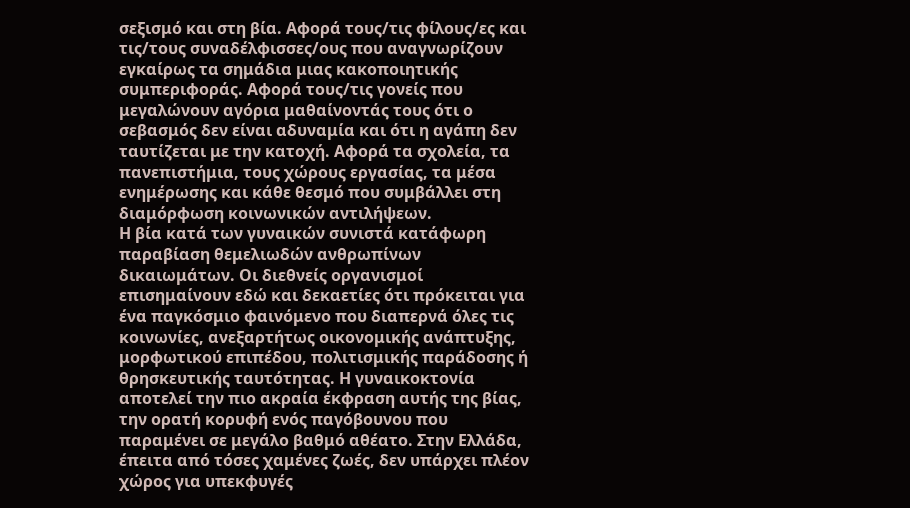σεξισμό και στη βία. Αφορά τους/τις φίλους/ες και τις/τους συναδέλφισσες/ους που αναγνωρίζουν εγκαίρως τα σημάδια μιας κακοποιητικής συμπεριφοράς. Αφορά τους/τις γονείς που μεγαλώνουν αγόρια μαθαίνοντάς τους ότι ο σεβασμός δεν είναι αδυναμία και ότι η αγάπη δεν ταυτίζεται με την κατοχή. Αφορά τα σχολεία, τα πανεπιστήμια, τους χώρους εργασίας, τα μέσα ενημέρωσης και κάθε θεσμό που συμβάλλει στη διαμόρφωση κοινωνικών αντιλήψεων.
Η βία κατά των γυναικών συνιστά κατάφωρη παραβίαση θεμελιωδών ανθρωπίνων δικαιωμάτων. Οι διεθνείς οργανισμοί επισημαίνουν εδώ και δεκαετίες ότι πρόκειται για ένα παγκόσμιο φαινόμενο που διαπερνά όλες τις κοινωνίες, ανεξαρτήτως οικονομικής ανάπτυξης, μορφωτικού επιπέδου, πολιτισμικής παράδοσης ή θρησκευτικής ταυτότητας. Η γυναικοκτονία αποτελεί την πιο ακραία έκφραση αυτής της βίας, την ορατή κορυφή ενός παγόβουνου που παραμένει σε μεγάλο βαθμό αθέατο. Στην Ελλάδα, έπειτα από τόσες χαμένες ζωές, δεν υπάρχει πλέον χώρος για υπεκφυγές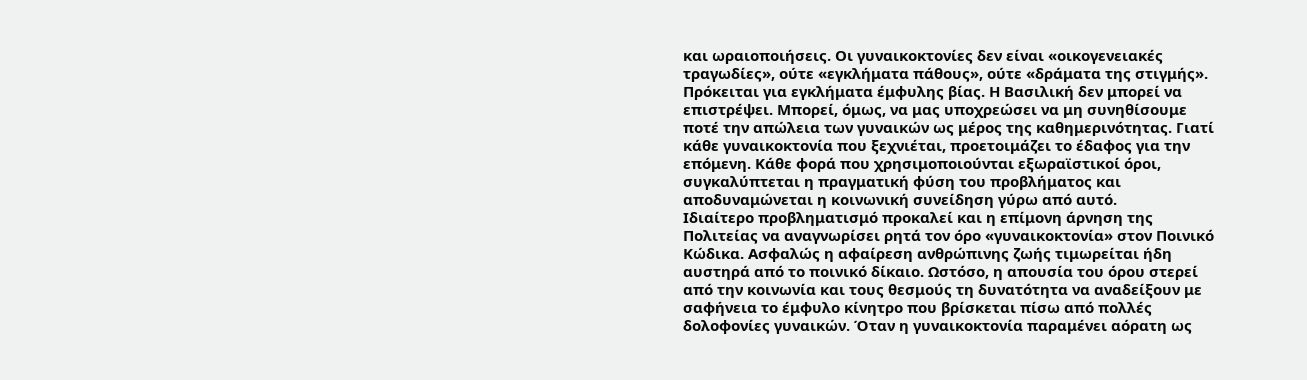και ωραιοποιήσεις. Οι γυναικοκτονίες δεν είναι «οικογενειακές τραγωδίες», ούτε «εγκλήματα πάθους», ούτε «δράματα της στιγμής». Πρόκειται για εγκλήματα έμφυλης βίας. Η Βασιλική δεν μπορεί να επιστρέψει. Μπορεί, όμως, να μας υποχρεώσει να μη συνηθίσουμε ποτέ την απώλεια των γυναικών ως μέρος της καθημερινότητας. Γιατί κάθε γυναικοκτονία που ξεχνιέται, προετοιμάζει το έδαφος για την επόμενη. Κάθε φορά που χρησιμοποιούνται εξωραϊστικοί όροι, συγκαλύπτεται η πραγματική φύση του προβλήματος και αποδυναμώνεται η κοινωνική συνείδηση γύρω από αυτό.
Ιδιαίτερο προβληματισμό προκαλεί και η επίμονη άρνηση της Πολιτείας να αναγνωρίσει ρητά τον όρο «γυναικοκτονία» στον Ποινικό Κώδικα. Ασφαλώς η αφαίρεση ανθρώπινης ζωής τιμωρείται ήδη αυστηρά από το ποινικό δίκαιο. Ωστόσο, η απουσία του όρου στερεί από την κοινωνία και τους θεσμούς τη δυνατότητα να αναδείξουν με σαφήνεια το έμφυλο κίνητρο που βρίσκεται πίσω από πολλές δολοφονίες γυναικών. Όταν η γυναικοκτονία παραμένει αόρατη ως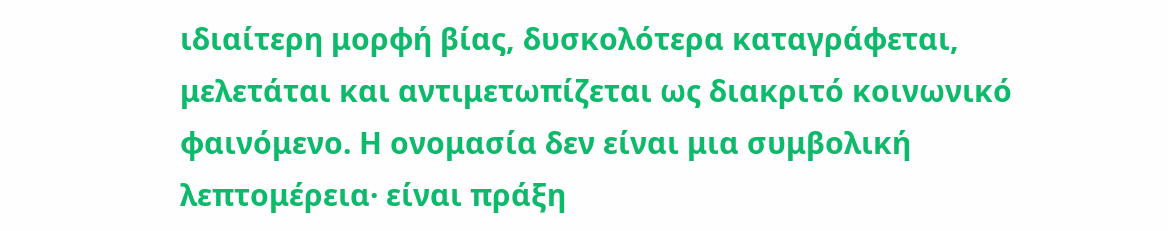ιδιαίτερη μορφή βίας, δυσκολότερα καταγράφεται, μελετάται και αντιμετωπίζεται ως διακριτό κοινωνικό φαινόμενο. Η ονομασία δεν είναι μια συμβολική λεπτομέρεια· είναι πράξη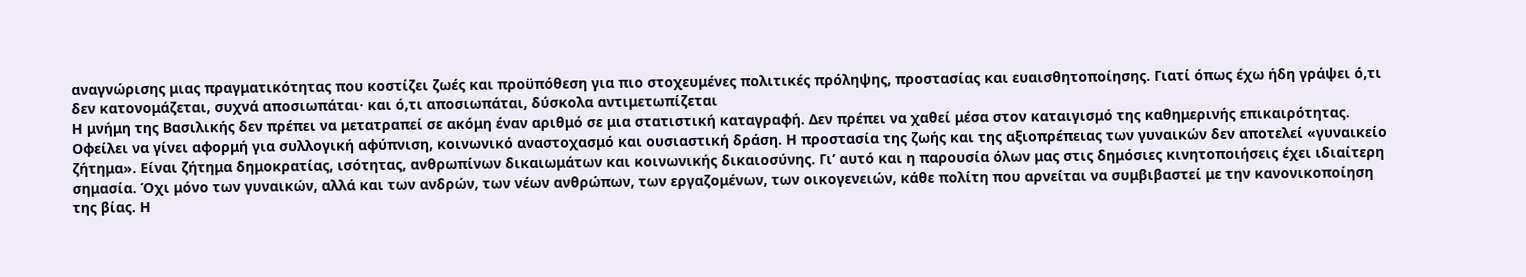αναγνώρισης μιας πραγματικότητας που κοστίζει ζωές και προϋπόθεση για πιο στοχευμένες πολιτικές πρόληψης, προστασίας και ευαισθητοποίησης. Γιατί όπως έχω ήδη γράψει ό,τι δεν κατονομάζεται, συχνά αποσιωπάται· και ό,τι αποσιωπάται, δύσκολα αντιμετωπίζεται
Η μνήμη της Βασιλικής δεν πρέπει να μετατραπεί σε ακόμη έναν αριθμό σε μια στατιστική καταγραφή. Δεν πρέπει να χαθεί μέσα στον καταιγισμό της καθημερινής επικαιρότητας. Οφείλει να γίνει αφορμή για συλλογική αφύπνιση, κοινωνικό αναστοχασμό και ουσιαστική δράση. Η προστασία της ζωής και της αξιοπρέπειας των γυναικών δεν αποτελεί «γυναικείο ζήτημα». Είναι ζήτημα δημοκρατίας, ισότητας, ανθρωπίνων δικαιωμάτων και κοινωνικής δικαιοσύνης. Γι’ αυτό και η παρουσία όλων μας στις δημόσιες κινητοποιήσεις έχει ιδιαίτερη σημασία. Όχι μόνο των γυναικών, αλλά και των ανδρών, των νέων ανθρώπων, των εργαζομένων, των οικογενειών, κάθε πολίτη που αρνείται να συμβιβαστεί με την κανονικοποίηση της βίας. Η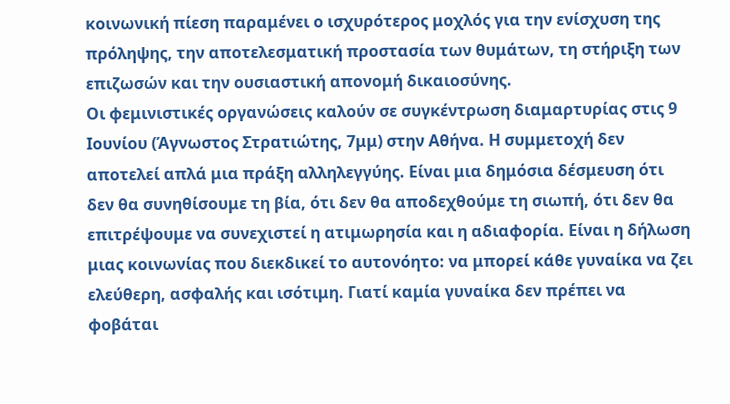κοινωνική πίεση παραμένει ο ισχυρότερος μοχλός για την ενίσχυση της πρόληψης, την αποτελεσματική προστασία των θυμάτων, τη στήριξη των επιζωσών και την ουσιαστική απονομή δικαιοσύνης.
Οι φεμινιστικές οργανώσεις καλούν σε συγκέντρωση διαμαρτυρίας στις 9 Ιουνίου (Άγνωστος Στρατιώτης, 7μμ) στην Αθήνα. Η συμμετοχή δεν αποτελεί απλά μια πράξη αλληλεγγύης. Είναι μια δημόσια δέσμευση ότι δεν θα συνηθίσουμε τη βία, ότι δεν θα αποδεχθούμε τη σιωπή, ότι δεν θα επιτρέψουμε να συνεχιστεί η ατιμωρησία και η αδιαφορία. Είναι η δήλωση μιας κοινωνίας που διεκδικεί το αυτονόητο: να μπορεί κάθε γυναίκα να ζει ελεύθερη, ασφαλής και ισότιμη. Γιατί καμία γυναίκα δεν πρέπει να φοβάται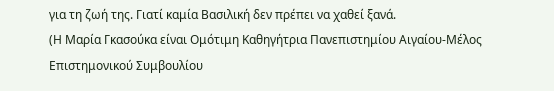για τη ζωή της. Γιατί καμία Βασιλική δεν πρέπει να χαθεί ξανά.
(Η Μαρία Γκασούκα είναι Ομότιμη Καθηγήτρια Πανεπιστημίου Αιγαίου-Μέλος Επιστημονικού Συμβουλίου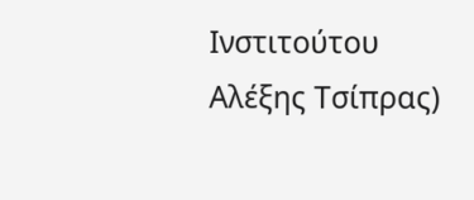Ινστιτούτου Αλέξης Τσίπρας)